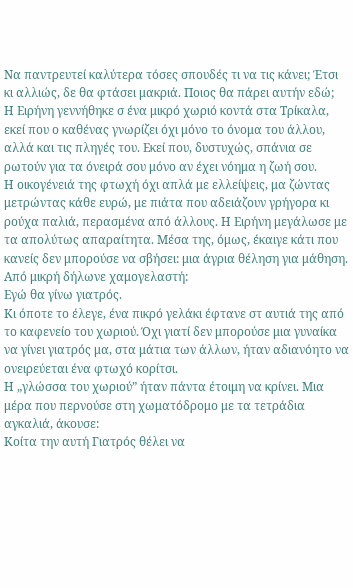Να παντρευτεί καλύτερα τόσες σπουδές τι να τις κάνει; Έτσι κι αλλιώς, δε θα φτάσει μακριά. Ποιος θα πάρει αυτήν εδώ;
Η Ειρήνη γεννήθηκε σ ένα μικρό χωριό κοντά στα Τρίκαλα, εκεί που ο καθένας γνωρίζει όχι μόνο το όνομα του άλλου, αλλά και τις πληγές του. Εκεί που, δυστυχώς, σπάνια σε ρωτούν για τα όνειρά σου μόνο αν έχει νόημα η ζωή σου.
Η οικογένειά της φτωχή όχι απλά με ελλείψεις, μα ζώντας μετρώντας κάθε ευρώ, με πιάτα που αδειάζουν γρήγορα κι ρούχα παλιά, περασμένα από άλλους. Η Ειρήνη μεγάλωσε με τα απολύτως απαραίτητα. Μέσα της, όμως, έκαιγε κάτι που κανείς δεν μπορούσε να σβήσει: μια άγρια θέληση για μάθηση.
Από μικρή δήλωνε χαμογελαστή:
Εγώ θα γίνω γιατρός.
Κι όποτε το έλεγε, ένα πικρό γελάκι έφτανε στ αυτιά της από το καφενείο του χωριού. Όχι γιατί δεν μπορούσε μια γυναίκα να γίνει γιατρός μα, στα μάτια των άλλων, ήταν αδιανόητο να ονειρεύεται ένα φτωχό κορίτσι.
Η „γλώσσα του χωριού” ήταν πάντα έτοιμη να κρίνει. Μια μέρα που περνούσε στη χωματόδρομο με τα τετράδια αγκαλιά, άκουσε:
Κοίτα την αυτή Γιατρός θέλει να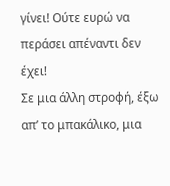γίνει! Ούτε ευρώ να περάσει απέναντι δεν έχει!
Σε μια άλλη στροφή, έξω απ’ το μπακάλικο, μια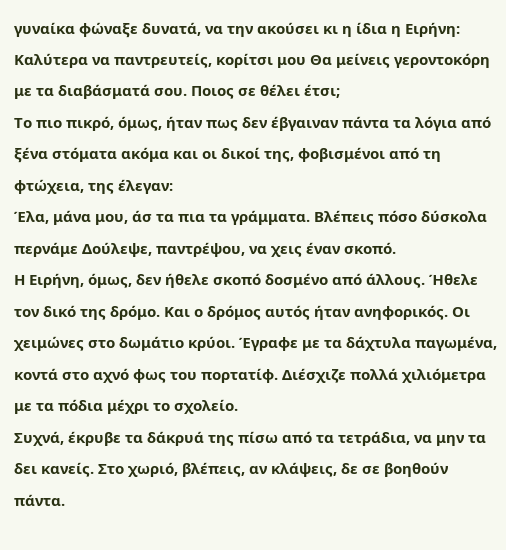γυναίκα φώναξε δυνατά, να την ακούσει κι η ίδια η Ειρήνη:
Καλύτερα να παντρευτείς, κορίτσι μου Θα μείνεις γεροντοκόρη με τα διαβάσματά σου. Ποιος σε θέλει έτσι;
Το πιο πικρό, όμως, ήταν πως δεν έβγαιναν πάντα τα λόγια από ξένα στόματα ακόμα και οι δικοί της, φοβισμένοι από τη φτώχεια, της έλεγαν:
Έλα, μάνα μου, άσ τα πια τα γράμματα. Βλέπεις πόσο δύσκολα περνάμε Δούλεψε, παντρέψου, να χεις έναν σκοπό.
Η Ειρήνη, όμως, δεν ήθελε σκοπό δοσμένο από άλλους. Ήθελε τον δικό της δρόμο. Και ο δρόμος αυτός ήταν ανηφορικός. Οι χειμώνες στο δωμάτιο κρύοι. Έγραφε με τα δάχτυλα παγωμένα, κοντά στο αχνό φως του πορτατίφ. Διέσχιζε πολλά χιλιόμετρα με τα πόδια μέχρι το σχολείο.
Συχνά, έκρυβε τα δάκρυά της πίσω από τα τετράδια, να μην τα δει κανείς. Στο χωριό, βλέπεις, αν κλάψεις, δε σε βοηθούν πάντα.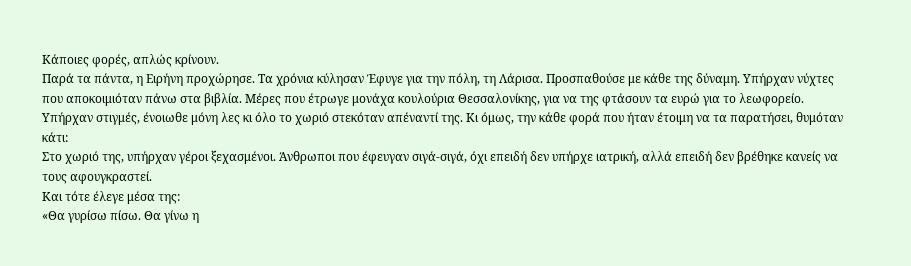Κάποιες φορές, απλώς κρίνουν.
Παρά τα πάντα, η Ειρήνη προχώρησε. Τα χρόνια κύλησαν Έφυγε για την πόλη, τη Λάρισα. Προσπαθούσε με κάθε της δύναμη. Υπήρχαν νύχτες που αποκοιμιόταν πάνω στα βιβλία. Μέρες που έτρωγε μονάχα κουλούρια Θεσσαλονίκης, για να της φτάσουν τα ευρώ για το λεωφορείο.
Υπήρχαν στιγμές, ένοιωθε μόνη λες κι όλο το χωριό στεκόταν απέναντί της. Κι όμως, την κάθε φορά που ήταν έτοιμη να τα παρατήσει, θυμόταν κάτι:
Στο χωριό της, υπήρχαν γέροι ξεχασμένοι. Άνθρωποι που έφευγαν σιγά-σιγά, όχι επειδή δεν υπήρχε ιατρική, αλλά επειδή δεν βρέθηκε κανείς να τους αφουγκραστεί.
Και τότε έλεγε μέσα της:
«Θα γυρίσω πίσω. Θα γίνω η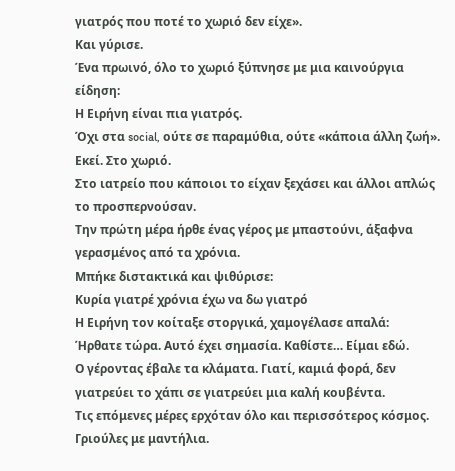γιατρός που ποτέ το χωριό δεν είχε».
Και γύρισε.
Ένα πρωινό, όλο το χωριό ξύπνησε με μια καινούργια είδηση:
Η Ειρήνη είναι πια γιατρός.
Όχι στα social, ούτε σε παραμύθια, ούτε «κάποια άλλη ζωή».
Εκεί. Στο χωριό.
Στο ιατρείο που κάποιοι το είχαν ξεχάσει και άλλοι απλώς το προσπερνούσαν.
Την πρώτη μέρα ήρθε ένας γέρος με μπαστούνι, άξαφνα γερασμένος από τα χρόνια.
Μπήκε διστακτικά και ψιθύρισε:
Κυρία γιατρέ χρόνια έχω να δω γιατρό
Η Ειρήνη τον κοίταξε στοργικά, χαμογέλασε απαλά:
Ήρθατε τώρα. Αυτό έχει σημασία. Καθίστε… Είμαι εδώ.
Ο γέροντας έβαλε τα κλάματα. Γιατί, καμιά φορά, δεν γιατρεύει το χάπι σε γιατρεύει μια καλή κουβέντα.
Τις επόμενες μέρες ερχόταν όλο και περισσότερος κόσμος.
Γριούλες με μαντήλια.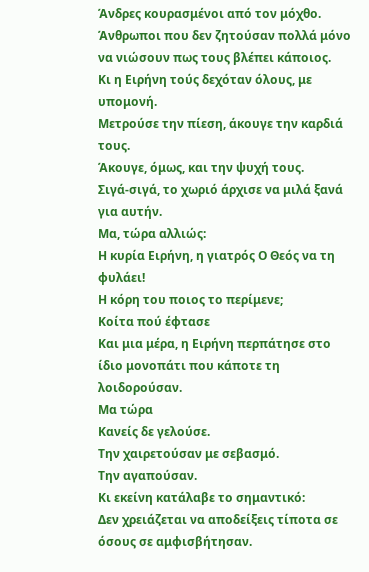Άνδρες κουρασμένοι από τον μόχθο.
Άνθρωποι που δεν ζητούσαν πολλά μόνο να νιώσουν πως τους βλέπει κάποιος.
Κι η Ειρήνη τούς δεχόταν όλους, με υπομονή.
Μετρούσε την πίεση, άκουγε την καρδιά τους.
Άκουγε, όμως, και την ψυχή τους.
Σιγά-σιγά, το χωριό άρχισε να μιλά ξανά για αυτήν.
Μα, τώρα αλλιώς:
Η κυρία Ειρήνη, η γιατρός Ο Θεός να τη φυλάει!
Η κόρη του ποιος το περίμενε;
Κοίτα πού έφτασε
Και μια μέρα, η Ειρήνη περπάτησε στο ίδιο μονοπάτι που κάποτε τη λοιδορούσαν.
Μα τώρα
Κανείς δε γελούσε.
Την χαιρετούσαν με σεβασμό.
Την αγαπούσαν.
Κι εκείνη κατάλαβε το σημαντικό:
Δεν χρειάζεται να αποδείξεις τίποτα σε όσους σε αμφισβήτησαν.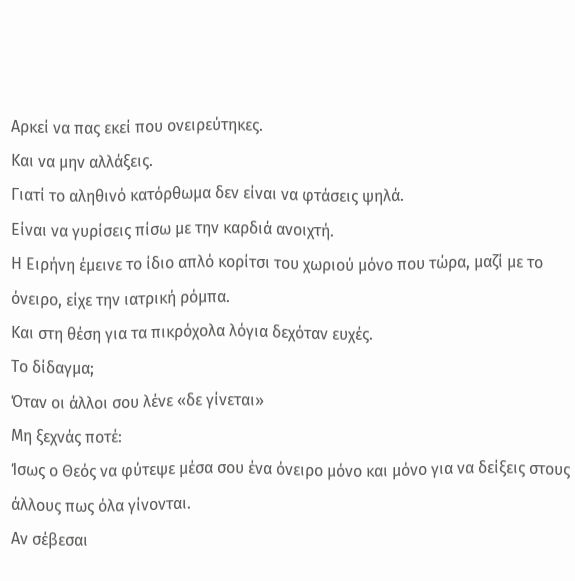Αρκεί να πας εκεί που ονειρεύτηκες.
Και να μην αλλάξεις.
Γιατί το αληθινό κατόρθωμα δεν είναι να φτάσεις ψηλά.
Είναι να γυρίσεις πίσω με την καρδιά ανοιχτή.
Η Ειρήνη έμεινε το ίδιο απλό κορίτσι του χωριού μόνο που τώρα, μαζί με το όνειρο, είχε την ιατρική ρόμπα.
Και στη θέση για τα πικρόχολα λόγια δεχόταν ευχές.
Το δίδαγμα;
Όταν οι άλλοι σου λένε «δε γίνεται»
Μη ξεχνάς ποτέ:
Ίσως ο Θεός να φύτεψε μέσα σου ένα όνειρο μόνο και μόνο για να δείξεις στους άλλους πως όλα γίνονται.
Αν σέβεσαι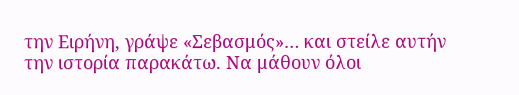την Ειρήνη, γράψε «Σεβασμός»… και στείλε αυτήν την ιστορία παρακάτω. Να μάθουν όλοι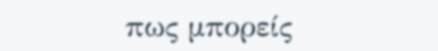πως μπορείς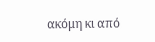ακόμη κι από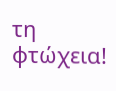τη φτώχεια!